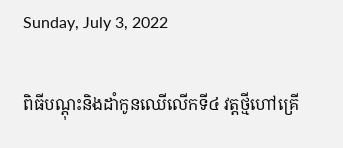Sunday, July 3, 2022

ពិធីបណ្ដុះនិងដាំកូនឈើលើកទី៤ វត្តថ្មីហៅគ្រើ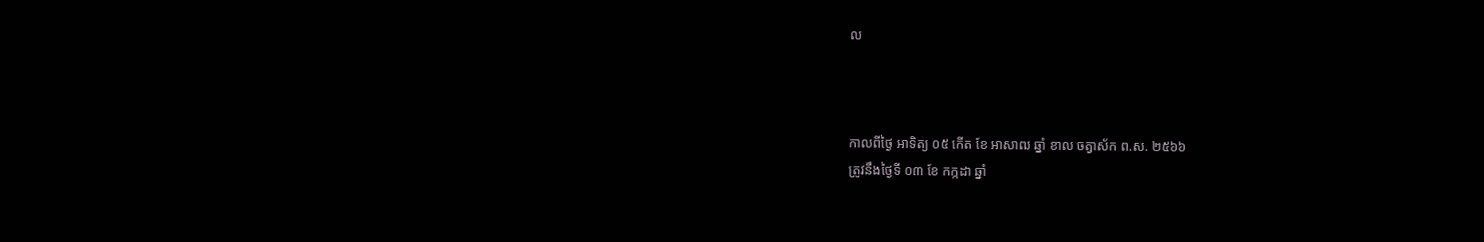ល



កាលពីថ្ងៃ អាទិត្យ ០៥ កើត ខែ អាសាឍ ឆ្នាំ ខាល ចត្វាស័ក ព.ស. ២៥៦៦
ត្រូវនឹងថ្ងៃទី ០៣ ខែ កក្កដា ឆ្នាំ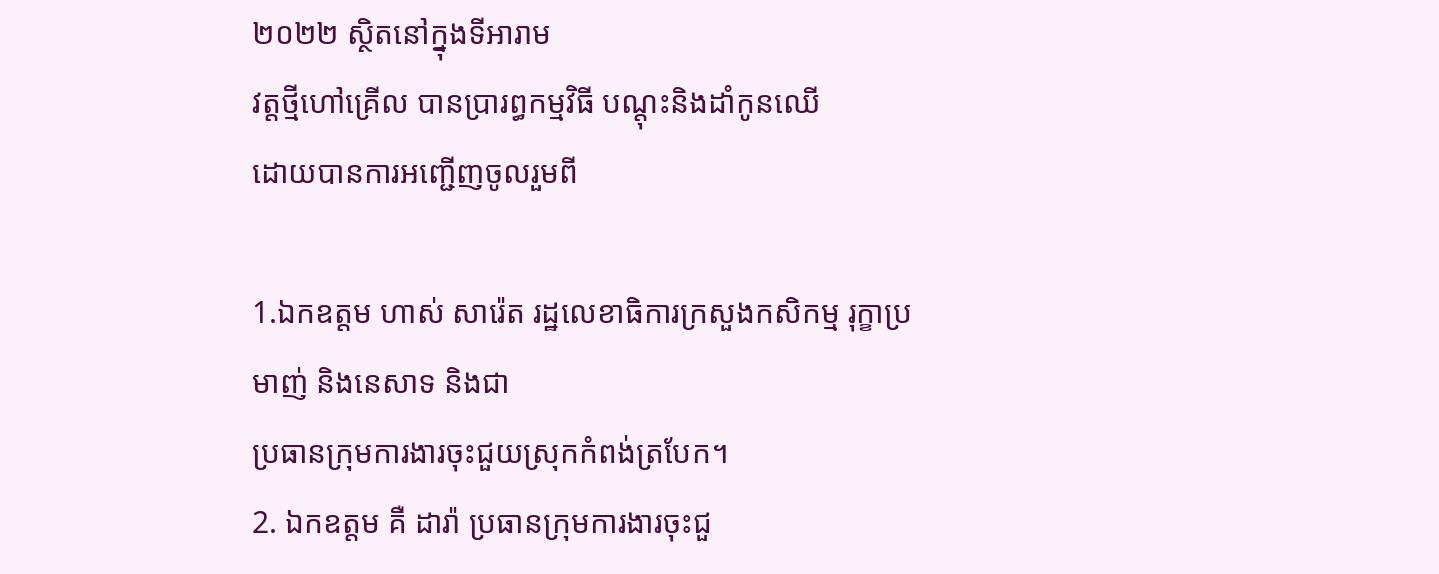២០២២ ស្ថិតនៅក្នុងទីអារាម
វត្តថ្មីហៅគ្រើល បានប្រារព្ធកម្មវិធី បណ្ដុះនិងដាំកូនឈើ
ដោយបានការអញ្ជើញចូលរួមពី

1.ឯកឧត្តម ហាស់ សារ៉េត រដ្ឋលេខាធិការក្រសួងកសិកម្ម រុក្ខាប្រមាញ់ និងនេសាទ និងជា
ប្រធានក្រុមការងារចុះជួយស្រុកកំពង់ត្របែក។
2. ឯកឧត្តម គឺ ដារ៉ា ប្រធានក្រុមការងារចុះជួ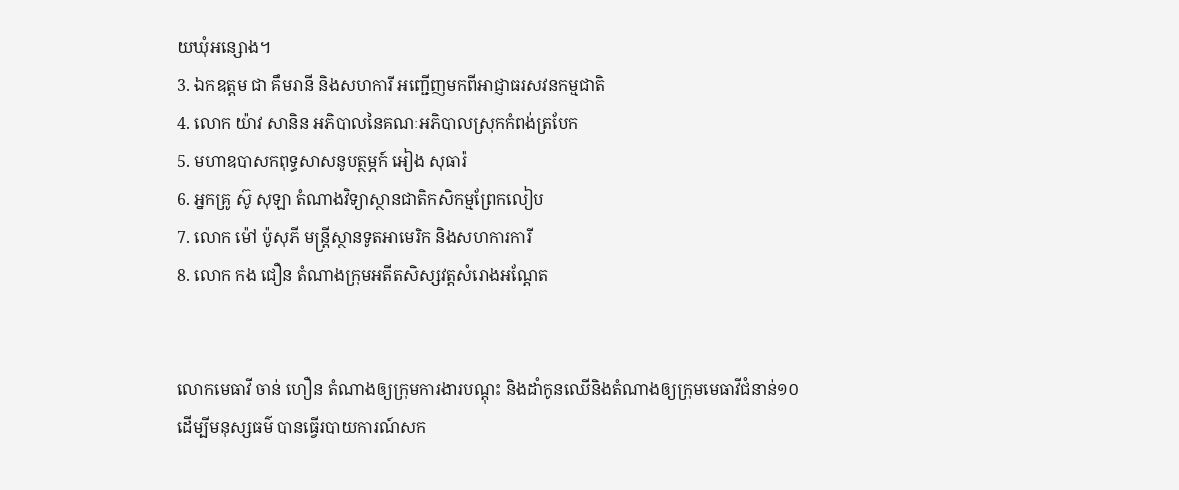យឃុំអន្សោង។
3. ឯកឧត្តម ជា គឹមរានី និងសហការី អញ្ជើញមកពីអាជ្ញាធរសវនកម្មជាតិ
4. លោក យ៉ាវ សានិន អភិបាលនៃគណៈអភិបាលស្រុកកំពង់ត្របែក
5. មហាឧបាសកពុទ្ធសាសនូបត្ថម្ភក៍ អៀង សុធារ៉
6. អ្នកគ្រូ ស៊ូ សុឡា តំណាងវិទ្យាស្ថានជាតិកសិកម្មព្រែកលៀប
7. លោក ម៉ៅ ប៉ូសុភី មន្ត្រីស្ថានទូតអាមេរិក និងសហការការី
8. លោក កង ជឿន តំណាងក្រុមអតីតសិស្សវត្តសំរោងអណ្ដែត


លោកមេធាវី ចាន់ ហឿន តំណាងឲ្យក្រុមការងារបណ្តុះ និងដាំកូនឈើនិងតំណាងឲ្យក្រុមមេធាវីជំនាន់១០ដើម្បីមនុស្សធម៌ បានធ្វើរបាយការណ៍សក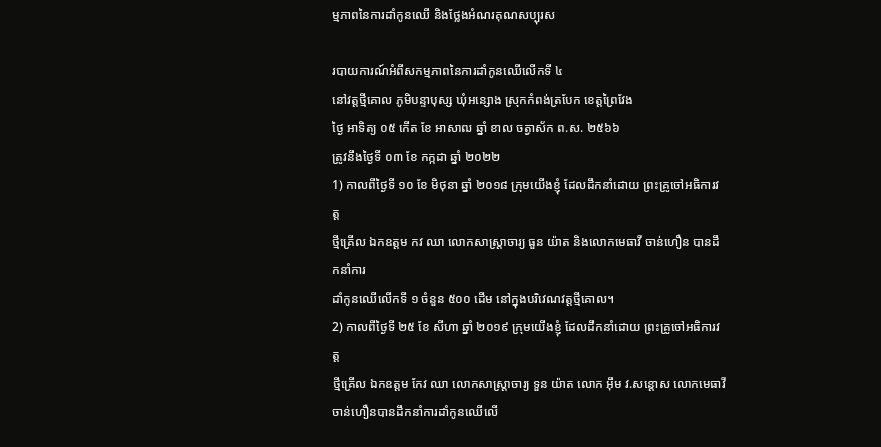ម្មភាពនៃការដាំកូនឈើ និងថ្លែងអំណរគុណសប្បុរស

របាយការណ៍អំពីសកម្មភាពនៃការដាំកូនឈើលើកទី ៤
នៅវត្តថ្មីគោល ភូមិបន្ទាបុស្ស ឃុំអន្សោង ស្រុកកំពង់ត្របែក ខេត្តព្រៃវែង
ថ្ងៃ អាទិត្យ ០៥ កើត ខែ អាសាឍ ឆ្នាំ ខាល ចត្វាស័ក ព.ស. ២៥៦៦
ត្រូវនឹងថ្ងៃទី ០៣ ខែ កក្កដា ឆ្នាំ ២០២២
1) កាលពីថ្ងៃទី ១០ ខែ មិថុនា ឆ្នាំ ២០១៨ ក្រុមយើងខ្ញុំ ដែលដឹកនាំដោយ ព្រះគ្រូចៅអធិការវត្ត
ថ្មីគ្រើល ឯកឧត្តម កវ ឈា លោកសាស្ត្រាចារ្យ ធួន យ៉ាត និងលោកមេធាវី ចាន់ហឿន បានដឹកនាំការ
ដាំកូនឈើលើកទី ១ ចំនួន ៥០០ ដើម នៅក្នុងបរិវេណវត្តថ្មីគោល។
2) កាលពីថ្ងៃទី ២៥ ខែ សីហា ឆ្នាំ ២០១៩ ក្រុមយើងខ្ញុំ ដែលដឹកនាំដោយ ព្រះគ្រូចៅអធិការវត្ត
ថ្មីគ្រើល ឯកឧត្តម កែវ ឈា លោកសាស្ត្រាចារ្យ ទួន យ៉ាត លោក អ៊ឹម វ.សន្តោស លោកមេធាវី ចាន់ហឿនបានដឹកនាំការដាំកូនឈើលើ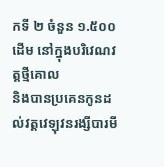កទី ២ ចំនួន ១.៥០០ ដើម នៅក្នុងបរិវេណវត្តថ្មីគោល
និងបានប្រគេនកូនដល់វត្តវេឡុវនរង្សីបារមី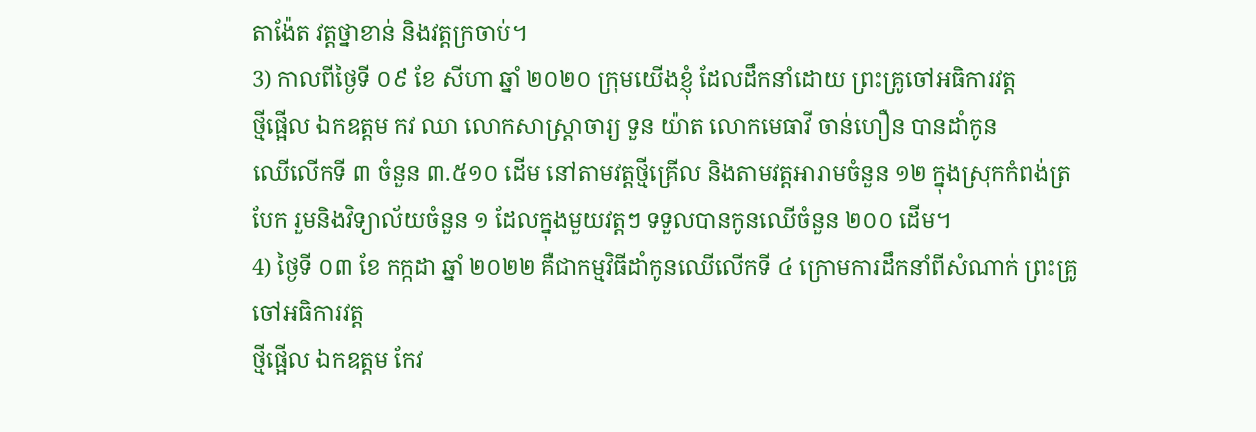តាង៉ែត វត្តថ្នាខាន់ និងវត្តក្រចាប់។
3) កាលពីថ្ងៃទី ០៩ ខែ សីហា ឆ្នាំ ២០២០ ក្រុមយើងខ្ញុំ ដែលដឹកនាំដោយ ព្រះគ្រូចៅអធិការវត្ត
ថ្មីផ្អើល ឯកឧត្តម កវ ឈា លោកសាស្ត្រាចារ្យ ទួន យ៉ាត លោកមេធាវី ចាន់ហឿន បានដាំកូន
ឈើលើកទី ៣ ចំនួន ៣.៥១០ ដើម នៅតាមវត្តថ្មីគ្រើល និងតាមវត្តអារាមចំនួន ១២ ក្នុងស្រុកកំពង់ត្រ
បែក រួមនិងវិទ្យាល័យចំនួន ១ ដែលក្នុងមួយវត្តៗ ទទួលបានកូនឈើចំនួន ២០០ ដើម។
4) ថ្ងៃទី ០៣ ខែ កក្កដា ឆ្នាំ ២០២២ គឺជាកម្មវិធីដាំកូនឈើលើកទី ៤ ក្រោមការដឹកនាំពីសំណាក់ ព្រះគ្រូចៅអធិការវត្ត
ថ្មីផ្អើល ឯកឧត្តម កែវ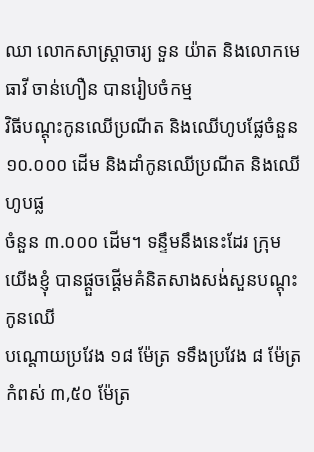ឈា លោកសាស្ត្រាចារ្យ ទួន យ៉ាត និងលោកមេធាវី ចាន់ហឿន បានរៀបចំកម្ម
វិធីបណ្តុះកូនឈើប្រណីត និងឈើហូបផ្លែចំនួន ១០.០០០ ដើម និងដាំកូនឈើប្រណីត និងឈើហូបផ្ល
ចំនួន ៣.០០០ ដើម។ ទន្ទឹមនឹងនេះដែរ ក្រុមយើងខ្ញុំ បានផ្តួចផ្តើមគំនិតសាងសង់សួនបណ្តុះកូនឈើ
បណ្តោយប្រវែង ១៨ ម៉ែត្រ ទទឹងប្រវែង ៨ ម៉ែត្រ កំពស់ ៣,៥០ ម៉ែត្រ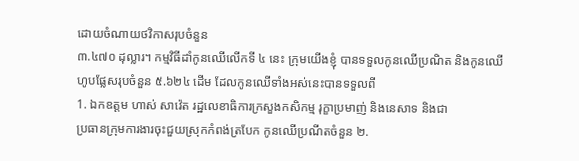ដោយចំណាយថវិកាសរុបចំនួន
៣.៤៧០ ដុល្លារ។ កម្មវិធីដាំកូនឈើលើកទី ៤ នេះ ក្រុមយើងខ្ញុំ បានទទួលកូនឈើប្រណិត និងកូនឈើ
ហូបផ្លែសរុបចំនួន ៥.៦២៤ ដើម ដែលកូនឈើទាំងអស់នេះបានទទួលពី
1. ឯកឧត្តម ហាស់ សាវ៉េត រដ្ឋលេខាធិការក្រសួងកសិកម្ម រុក្ខាប្រមាញ់ និងនេសាទ និងជា
ប្រធានក្រុមការងារចុះជួយស្រុកកំពង់ត្របែក កូនឈើប្រណីតចំនួន ២.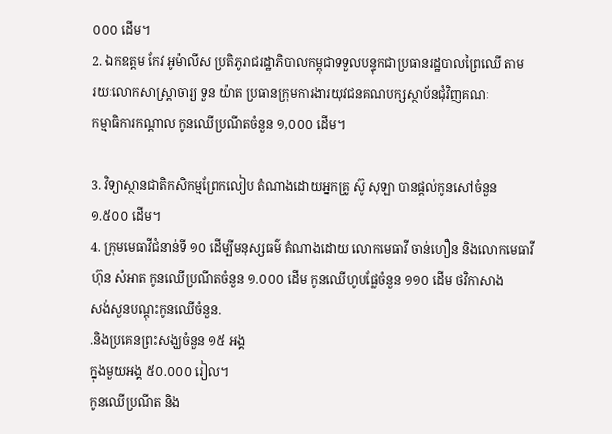០០០ ដើម។
2. ឯកឧត្តម កែវ អូម៉ាលីស ប្រតិភូរាជរដ្ឋាភិបាលកម្ពុជាទទួលបន្ទុកជាប្រធានរដ្ឋបាលព្រៃឈើ តាម
រយៈលោកសាស្ត្រាចារ្យ ទួន យ៉ាត ប្រធានក្រុមការងារយុវជនគណបក្សស្ថាប័នជុំវិញគណៈ
កម្មាធិការកណ្តាល កូនឈើប្រណីតចំនួន ១,០០០ ដើម។

3. វិទ្យាស្ថានជាតិកសិកម្មព្រែកលៀប តំណាងដោយអ្នកគ្រូ ស៊ូ សុឡា បានផ្ដល់កូនសៅចំនួន
១.៥០០ ដើម។
4. ក្រុមមេធាវីជំនាន់ទី ១០ ដើម្បីមនុស្សធម៌ តំណាងដោយ លោកមេធាវី ចាន់ហឿន និងលោកមេធាវី
ហ៊ុន សំអាត កូនឈើប្រណីតចំនួន ១.០០០ ដើម កូនឈើហូបផ្លែចំនួន ១១០ ដើម ថវិកាសាង
សង់សួនបណ្តុះកូនឈើចំនួន.
.និងប្រគេនព្រះសង្ឃចំនួន ១៥ អង្គ
ក្នុងមួយអង្គ ៥០.០០០ រៀល។
កូនឈើប្រណីត និង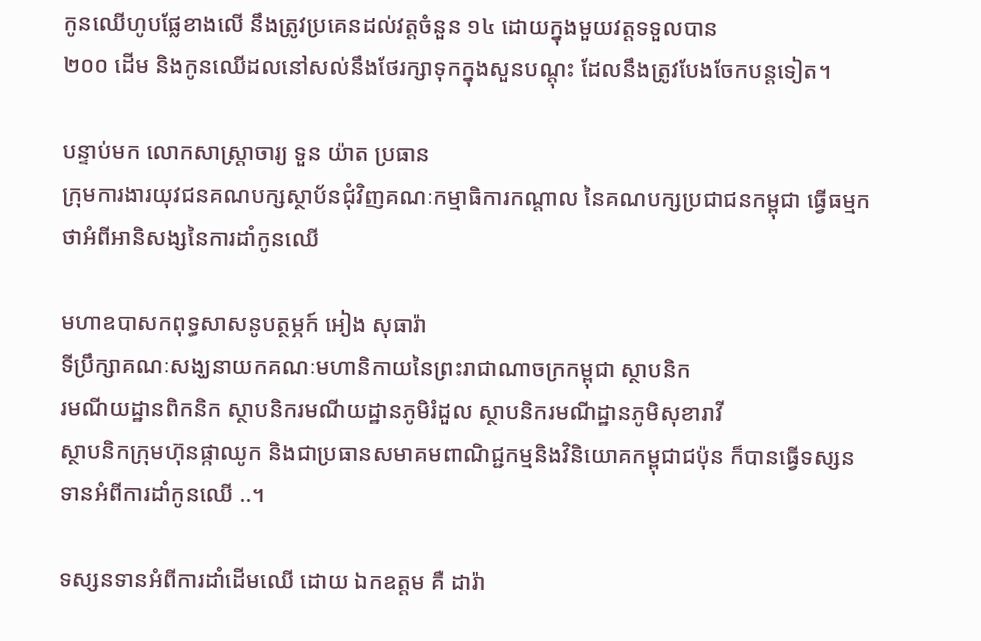កូនឈើហូបផ្លែខាងលើ នឹងត្រូវប្រគេនដល់វត្តចំនួន ១៤ ដោយក្នុងមួយវត្តទទួលបាន
២០០ ដើម និងកូនឈើដលនៅសល់នឹងថែរក្សាទុកក្នុងសួនបណ្តុះ ដែលនឹងត្រូវបែងចែកបន្តទៀត។

បន្ទាប់មក លោកសាស្ត្រាចារ្យ ទួន យ៉ាត ប្រធាន
ក្រុមការងារយុវជនគណបក្សស្ថាប័នជុំវិញគណៈកម្មាធិការកណ្តាល នៃគណបក្សប្រជាជនកម្ពុជា ធ្វើធម្មកថាអំពីអានិសង្សនៃការដាំកូនឈើ

មហាឧបាសកពុទ្ធសាសនូបត្ថម្ភក៍ អៀង សុធារ៉ា
ទីប្រឹក្សាគណៈសង្ឃនាយកគណៈមហានិកាយនៃព្រះរាជាណាចក្រកម្ពុជា ស្ថាបនិក
រមណីយដ្ឋានពិកនិក ស្ថាបនិករមណីយដ្ឋានភូមិរំដួល ស្ថាបនិករមណីដ្ឋានភូមិសុខារាវី
ស្ថាបនិកក្រុមហ៊ុនផ្កាឈូក និងជាប្រធានសមាគមពាណិជ្ជកម្មនិងវិនិយោគកម្ពុជាជប៉ុន ក៏បានធ្វើទស្សនទានអំពីការដាំកូនឈើ ..។

ទស្សនទានអំពីការដាំដើមឈើ ដោយ ឯកឧត្តម គឺ ដារ៉ា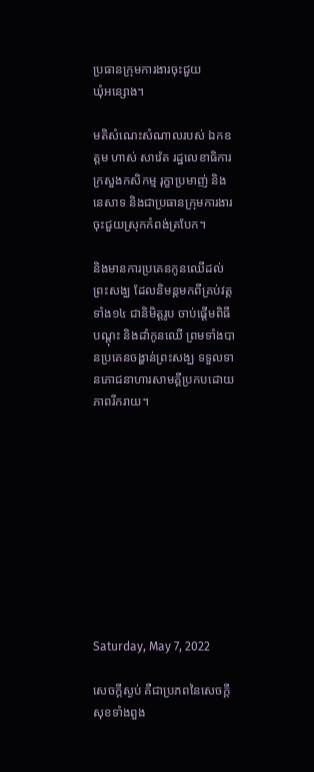ប្រធានក្រុមការងារចុះជួយ
ឃុំអន្សោង។

មតិសំណេះសំណាលរបស់ ឯកឧត្តម ហាស់ សាវ៉េត រដ្ឋលេខាធិការក្រសួងកសិកម្ម រុក្ខាប្រមាញ់ និងនេសាទ និងជាប្រធានក្រុមការងារចុះជួយស្រុកកំពង់ត្របែក។

និងមានការប្រគេនកូនឈើដល់ព្រះសង្ឃ ដែលនិមន្តមកពីគ្រប់វត្ដទាំង១៤ ជានិមិត្តរូប ចាប់ផ្តើមពិធីបណ្តុះ និងដាំកូនឈើ ព្រមទាំងបានប្រគេនចង្ហាន់ព្រះសង្ឃ ទទួលទានភោជនាហារសាមគ្គីប្រកបដោយភាពរីករាយ។










Saturday, May 7, 2022

សេចក្តីស្ងប់ គឺជាប្រភពនៃសេចក្តីសុខទាំងពួង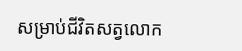សម្រាប់ជីវិតសត្វលោក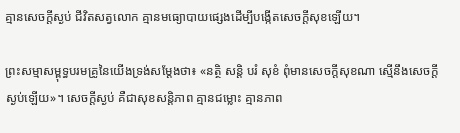គ្មានសេចក្តីស្ងប់ ជីវិតសត្វលោក គ្មានមធ្យោបាយផ្សេងដើម្បីបង្កើតសេចក្តីសុខឡើយ។

ព្រះសម្មាសម្ពុទ្ធបរមគ្រូនៃយើងទ្រង់សម្តែងថា៖ «នត្ថិ សន្តិ បរំ សុខំ ពុំមានសេចក្តីសុខណា ស្មើនឹងសេចក្តីស្ងប់ឡើយ»។ សេចក្តីស្ងប់ គឺជាសុខសន្តិភាព គ្មានជម្លោះ គ្មានភាព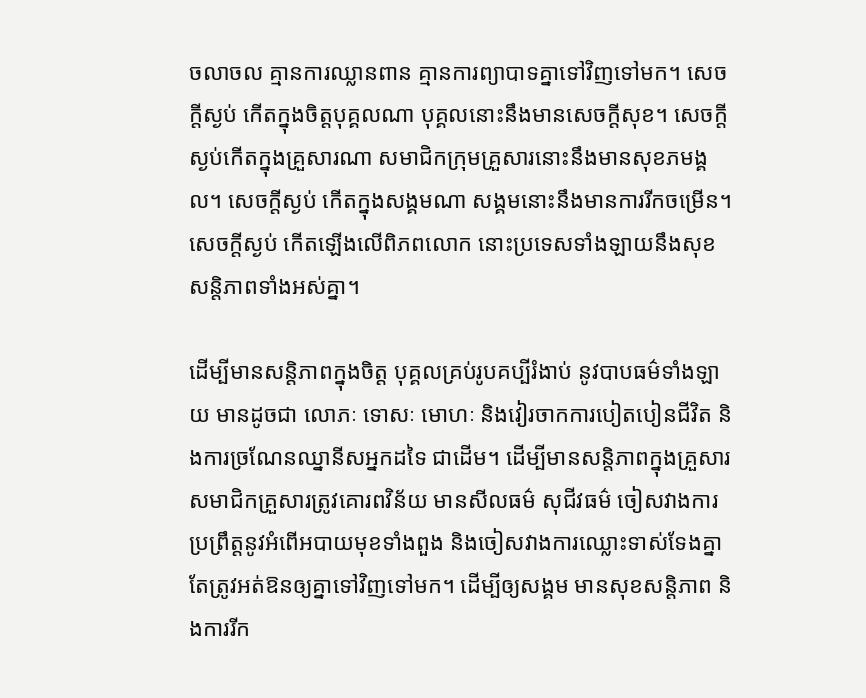ចលាចល គ្មានការឈ្លានពាន គ្មានការព្យាបាទគ្នាទៅវិញទៅមក។ សេចក្តីស្ងប់ កើតក្នុងចិត្តបុគ្គលណា បុគ្គលនោះនឹងមានសេចក្តីសុខ។ សេចក្តីស្ងប់កើតក្នុងគ្រួសារណា សមាជិកក្រុមគ្រួសារនោះនឹងមានសុខភមង្គល។ សេចក្តីស្ងប់ កើតក្នុងសង្គមណា សង្គមនោះនឹងមានការរីកចម្រើន។ សេចក្តីស្ងប់ កើតឡើងលើពិភពលោក នោះប្រទេសទាំងឡាយនឹងសុខសន្តិភាពទាំងអស់គ្នា។

ដើម្បីមានសន្តិភាពក្នុងចិត្ត បុគ្គលគ្រប់រូបគប្បីរំងាប់ នូវបាបធម៌ទាំងឡាយ មានដូចជា លោភៈ ទោសៈ មោហៈ និងវៀរចាកការបៀតបៀនជីវិត និងការច្រណែនឈ្នានីសអ្នកដទៃ ជាដើម។ ដើម្បីមានសន្តិភាពក្នុងគ្រួសារ សមាជិកគ្រួសារត្រូវគោរពវិន័យ មានសីលធម៌ សុជីវធម៌ ចៀសវាងការប្រព្រឹត្តនូវអំពើអបាយមុខទាំងពួង និងចៀសវាងការឈ្លោះទាស់ទែងគ្នា តែត្រូវអត់ឱនឲ្យគ្នាទៅវិញទៅមក។ ដើម្បីឲ្យសង្គម មានសុខសន្តិភាព និងការរីក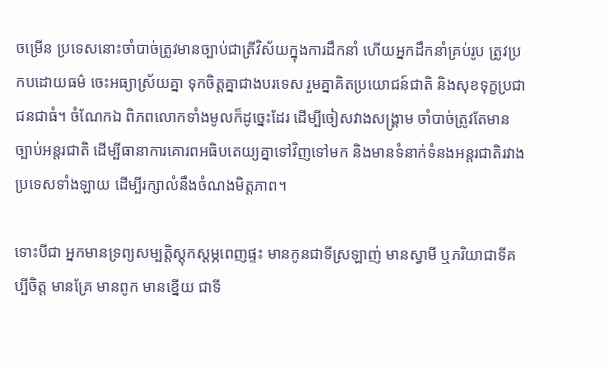ចម្រើន ប្រទេសនោះចាំបាច់ត្រូវមានច្បាប់ជាត្រីវិស័យក្នុងការដឹកនាំ ហើយអ្នកដឹកនាំគ្រប់រូប ត្រូវប្រកបដោយធម៌ ចេះអធ្យាស្រ័យគ្នា ទុកចិត្តគ្នាជាងបរទេស រួមគ្នាគិតប្រយោជន៍ជាតិ និងសុខទុក្ខប្រជាជនជាធំ។ ចំណែកឯ ពិភពលោកទាំងមូលក៏ដូច្នេះដែរ ដើម្បីចៀសវាងសង្គ្រាម ចាំបាច់ត្រូវតែមានច្បាប់អន្តរជាតិ ដើម្បីធានាការគោរពអធិបតេយ្យគ្នាទៅវិញទៅមក និងមានទំនាក់ទំនងអន្តរជាតិរវាងប្រទេសទាំងឡាយ ដើម្បីរក្សាលំនឹងចំណងមិត្តភាព។

ទោះបីជា អ្នកមានទ្រព្យសម្បត្តិស្តុកស្តម្ភពេញផ្ទះ មានកូនជាទីស្រឡាញ់ មានស្វាមី ឬភរិយាជាទីគប្បីចិត្ត មានគ្រែ មានពូក មានខ្នើយ ជាទី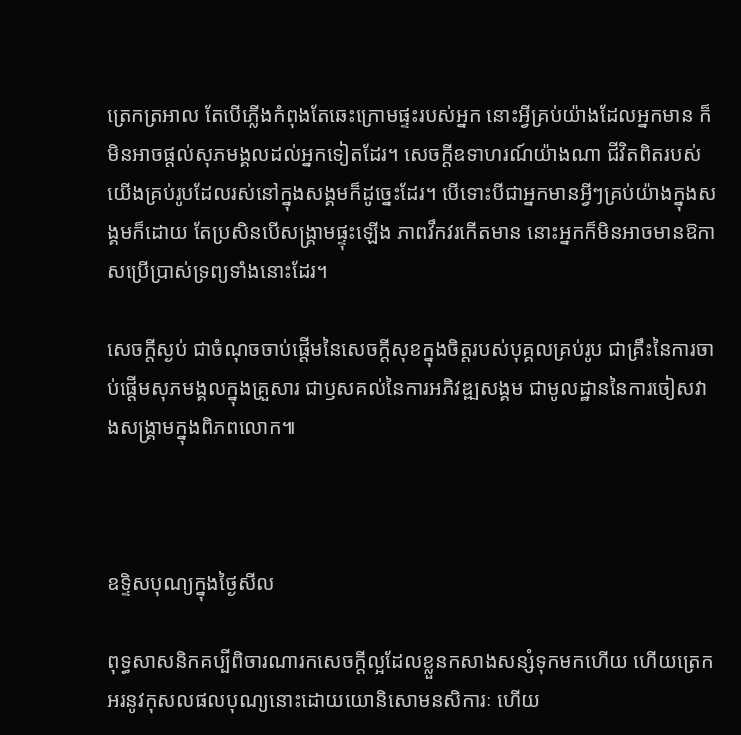ត្រេកត្រអាល តែបើភ្លើងកំពុងតែឆេះក្រោមផ្ទះរបស់អ្នក នោះអ្វីគ្រប់យ៉ាងដែលអ្នកមាន ក៏មិនអាចផ្តល់សុភមង្គលដល់អ្នកទៀតដែរ។ សេចក្តីឧទាហរណ៍យ៉ាងណា ជីវិតពិតរបស់យើងគ្រប់រូបដែលរស់នៅក្នុងសង្គមក៏ដូច្នេះដែរ។ បើទោះបីជាអ្នកមានអ្វីៗគ្រប់យ៉ាងក្នុងសង្គមក៏ដោយ តែប្រសិនបើសង្គ្រាមផ្ទុះឡើង ភាពវឹកវរកើតមាន នោះអ្នកក៏មិនអាចមានឱកាសប្រើប្រាស់ទ្រព្យទាំងនោះដែរ។

សេចក្តីស្ងប់ ជាចំណុចចាប់ផ្តើមនៃសេចក្តីសុខក្នុងចិត្តរបស់បុគ្គលគ្រប់រូប ជាគ្រឹះនៃការចាប់ផ្តើមសុភមង្គលក្នុងគ្រួសារ ជាឫសគល់នៃការអភិវឌ្ឍសង្គម ជាមូលដ្ឋាននៃការចៀសវាងសង្គ្រាមក្នុងពិភពលោក៕



ឧទ្ទិសបុណ្យក្នុងថ្ងៃសីល

ពុទ្ធសាសនិកគប្បីពិចារណារកសេចក្តីល្អដែលខ្លួនកសាងសន្សំទុកមកហើយ ហើយត្រេកអរនូវកុសលផលបុណ្យនោះដោយយោនិសោមនសិការៈ ហើយ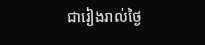ជារៀងរាល់ថ្ងៃ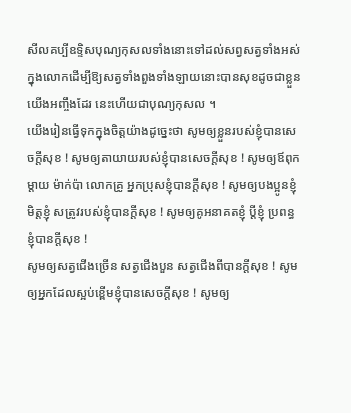សីលគប្បីឧទ្ទិសបុណ្យកុសលទាំងនោះទៅដល់សព្វសត្វទាំងអស់ក្នុងលោកដើម្បីឱ្យសត្វទាំងពួងទាំងឡាយនោះបានសុខដូចជាខ្លួនយើងអញ្ចឹងដែរ នេះហើយជាបុណ្យកុសល ។
យើងរៀនធ្វើទុកក្នុងចិត្តយ៉ាងដូច្នេះថា សូមឲ្យខ្លួនរបស់ខ្ញុំបានសេចក្ដីសុខ ! សូមឲ្យតាយាយរបស់ខ្ញុំបានសេចក្ដីសុខ ! សូមឲ្យឪពុកម្ដាយ ម៉ាក់ប៉ា លោកគ្រូ អ្នកប្រុសខ្ញុំបានក្ដីសុខ ! សូមឲ្យបងប្អូនខ្ញុំ មិត្តខ្ញុំ សត្រូវរបស់ខ្ញុំបានក្ដីសុខ ! សូមឲ្យគូអនាគតខ្ញុំ ប្ដីខ្ញុំ ប្រពន្ធខ្ញុំបានក្ដីសុខ !
សូមឲ្យសត្វជើងច្រើន សត្វជើងបួន សត្វជើងពីបានក្ដីសុខ ! សូមឲ្យអ្នកដែលស្អប់ខ្ពើមខ្ញុំបានសេចក្ដីសុខ ! សូមឲ្យ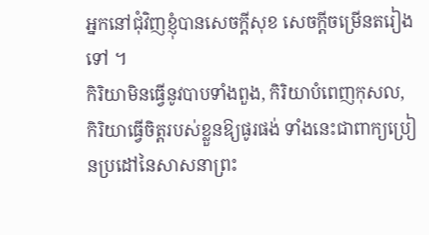អ្នកនៅជុំវិញខ្ញុំបានសេចក្ដីសុខ សេចក្តីចម្រើនតរៀងទៅ ។
កិរិយាមិនធ្វើនូវបាបទាំងពួង, កិរិយាបំពេញកុសល, កិរិយាធ្វើចិត្តរបស់ខ្លួនឱ្យផូរផង់ ទាំងនេះជាពាក្យប្រៀនប្រដៅនៃសាសនាព្រះ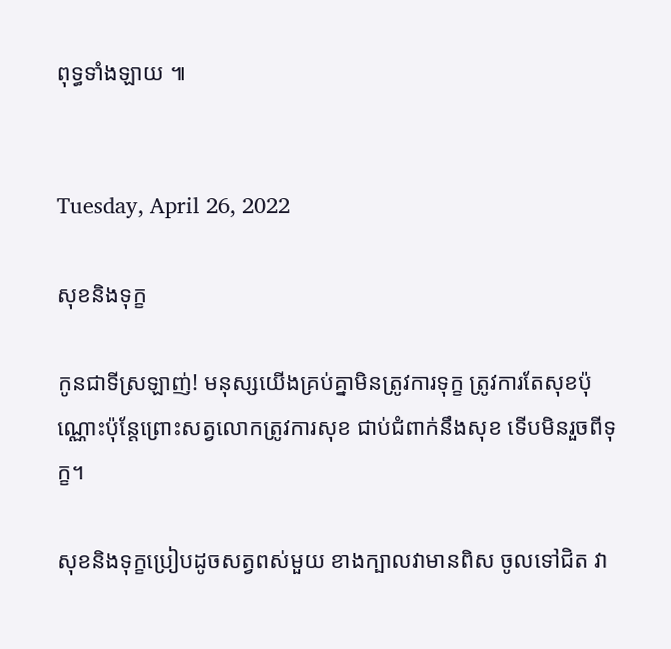ពុទ្ធទាំងឡាយ ៕


Tuesday, April 26, 2022

សុខនិងទុក្ខ

កូនជាទីស្រឡាញ់! មនុស្សយើងគ្រប់គ្នាមិនត្រូវការទុក្ខ ត្រូវការតែសុខប៉ុណ្ណោះប៉ុន្តែព្រោះសត្វលោកត្រូវការសុខ ជាប់ជំពាក់នឹងសុខ ទើបមិនរួចពីទុក្ខ។

សុខនិងទុក្ខប្រៀបដូចសត្វពស់មួយ ខាងក្បាលវាមានពិស ចូលទៅជិត វា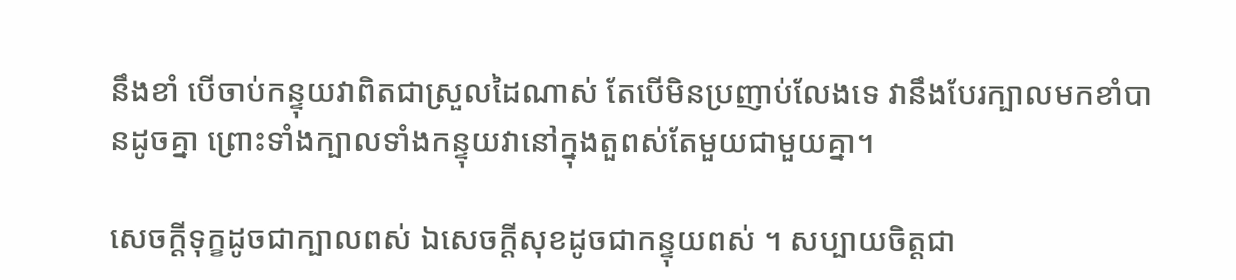នឹងខាំ បើចាប់កន្ទុយវាពិតជាស្រួលដៃណាស់ តែបើមិនប្រញាប់លែងទេ វានឹងបែរក្បាលមកខាំបានដូចគ្នា ព្រោះទាំងក្បាលទាំងកន្ទុយវានៅក្នុងតួពស់តែមួយជាមួយគ្នា។

សេចក្តីទុក្ខដូចជាក្បាលពស់ ឯសេចក្តីសុខដូចជាកន្ទុយពស់ ។ សប្បាយចិត្តជា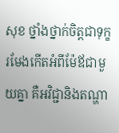សុខ ថ្នាំងថ្នាក់ចិត្តជាទុក្ខរមែងកើតអំពីម៉ែឪជាមួយគ្នា គឺអវិជ្ជានិងតណ្ហា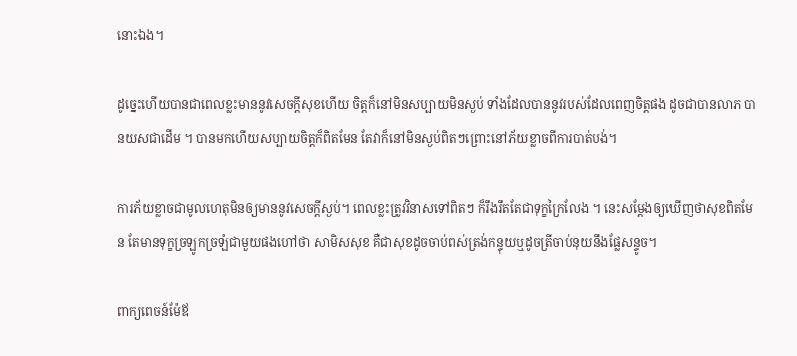នោះឯង។

ដូច្នេះហើយបានជាពេលខ្លះមាននូវសេចក្តីសុខហើយ ចិត្តក៏នៅមិនសប្បាយមិនស្ងប់ ទាំងដែលបាននូវរបស់ដែលពេញចិត្តផង ដូចជាបានលាភ បានយសជាដើម ។ បានមកហើយសប្បាយចិត្តក៏ពិតមែន តែវាក៏នៅមិនស្ងប់ពិតៗព្រោះនៅភ័យខ្លាចពីការបាត់បង់។

ការភ័យខ្លាចជាមូលហេតុមិនឲ្យមាននូវសេចក្តីស្ងប់។ ពេលខ្លះត្រូវវិនាសទៅពិតៗ ក៏រឹងរឹតតែជាទុក្ខក្រៃលែង ។ នេះសម្តែងឲ្យឃើញថាសុខពិតមែន តែមានទុក្ខច្រឡូកច្រឡំជាមួយផងហៅថា សាមិសសុខ គឺជាសុខដូចចាប់ពស់ត្រង់កន្ទុយឬដូចត្រីចាប់នុយនឹងផ្លែសន្ទូច។

ពាក្យពេចន៍ម៉ែឪ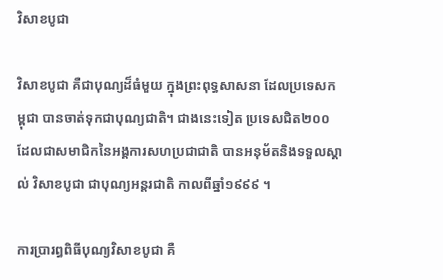វិសាខបូជា

វិសាខបូជា គឺជាបុណ្យដ៏ធំមួយ ក្នុងព្រះពុទ្ធសាសនា ដែលប្រទេសកម្ពុជា បានចាត់ទុកជាបុណ្យជាតិ។ ជាងនេះទៀត ប្រទេសជិត២០០ ដែលជាសមាជិកនៃអង្គការសហប្រជាជាតិ បានអនុម័តនិងទទួលស្គាល់ វិសាខបូជា ជាបុណ្យអន្តរជាតិ កាលពីឆ្នាំ១៩៩៩ ។

ការប្រារព្ធពិធីបុណ្យវិសាខបូជា គឺ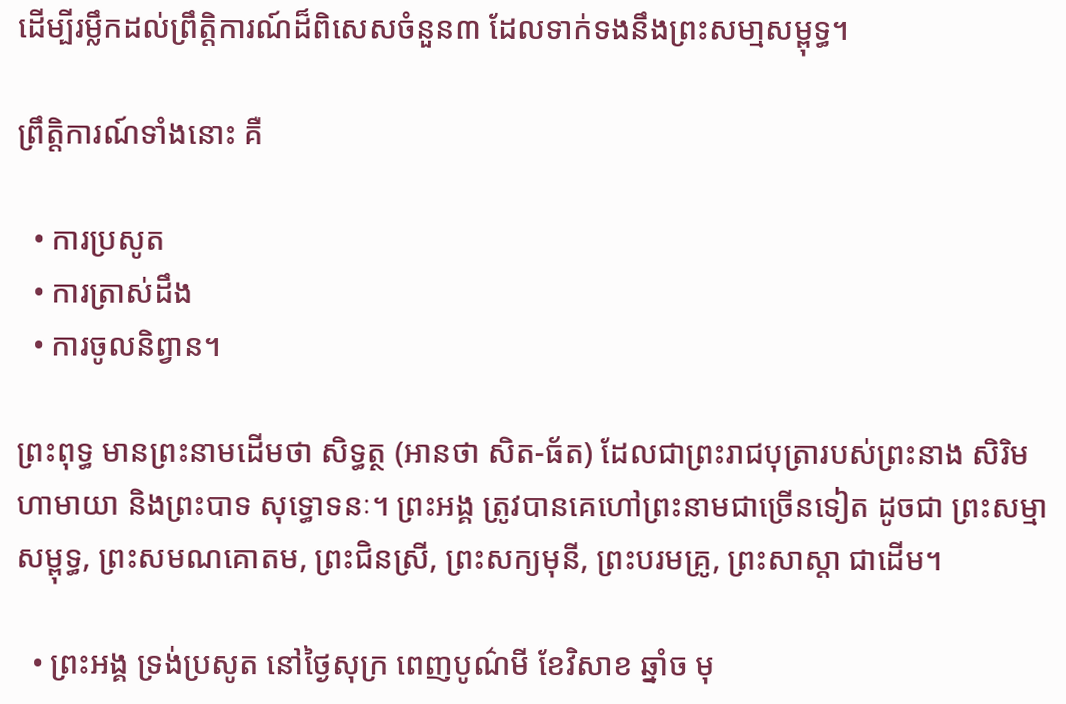ដើម្បីរម្លឹកដល់ព្រឹត្តិការណ៍ដ៏ពិសេសចំនួន៣ ដែលទាក់ទងនឹងព្រះសមា្មសម្ពុទ្ធ។

ព្រឹត្តិការណ៍ទាំងនោះ គឺ

  • ការប្រសូត
  • ការត្រាស់ដឹង
  • ការចូលនិព្វាន។

ព្រះពុទ្ធ មានព្រះនាមដើមថា សិទ្ធត្ថ (អានថា សិត-ធ័ត) ដែលជាព្រះរាជបុត្រារបស់ព្រះនាង សិរិមហាមាយា និងព្រះបាទ សុទ្ធោទនៈ។ ព្រះអង្គ ត្រូវបានគេហៅព្រះនាមជាច្រើនទៀត ដូចជា ព្រះសម្មាសម្ពុទ្ធ, ព្រះសមណគោតម, ព្រះជិនស្រី, ព្រះសក្យមុនី, ព្រះបរមគ្រូ, ព្រះសាស្តា ជាដើម។

  • ព្រះអង្គ ទ្រង់ប្រសូត នៅថ្ងៃសុក្រ ពេញបូណ៌មី ខែវិសាខ ឆ្នាំច មុ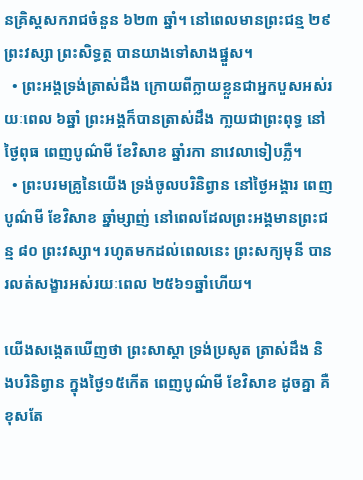នគ្រិស្តសករាជចំនួន ៦២៣ ឆ្នាំ។ នៅពេលមានព្រះជន្ម ២៩ព្រះវស្សា ព្រះសិទ្ធត្ថ បានយាងទៅសាងផ្នួស។
  • ព្រះអង្គទ្រង់ត្រាស់ដឹង ក្រោយពីក្លាយខ្លួនជាអ្នកបួសអស់រយៈពេល ៦ឆ្នាំ ព្រះអង្គក៏បានត្រាស់ដឹង កា្លយជាព្រះពុទ្ធ នៅថ្ងៃពុធ ពេញបូណ៌មី ខែវិសាខ ឆ្នាំរកា នាវេលាទៀបភ្លឺ។
  • ព្រះបរមគ្រូនៃយើង ទ្រង់ចូលបរិនិព្វាន នៅថ្ងៃអង្គារ ពេញបូណ៌មី ខែវិសាខ ឆ្នាំម្សាញ់ នៅពេលដែលព្រះអង្គមានព្រះជន្ម ៨០ ព្រះវស្សា។ រហូតមកដល់ពេលនេះ ព្រះសក្យមុនី បានរលត់សង្ខារអស់រយៈពេល ២៥៦១ឆ្នាំហើយ។

យើងសង្កេតឃើញថា ព្រះសាស្តា ទ្រង់ប្រសូត ត្រាស់ដឹង និងបរិនិព្វាន ក្នុងថ្ងៃ១៥កើត ពេញបូណ៌មី ខែវិសាខ ដូចគ្នា គឺខុសតែ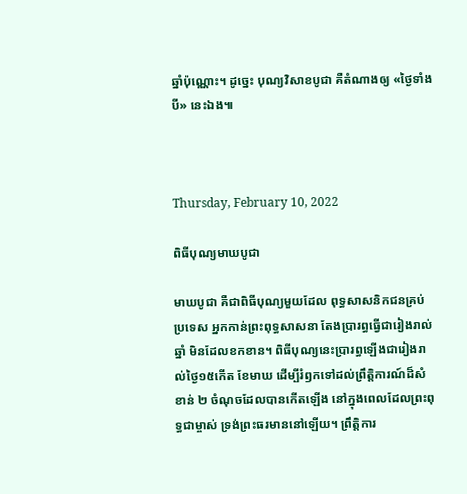ឆ្នាំប៉ុណ្ណោះ។ ដូច្នេះ បុណ្យវិសាខបូជា គឺតំណាងឲ្យ «ថ្ងៃទាំងបី» នេះឯង៕



Thursday, February 10, 2022

ពិធីបុណ្យមាឃបូជា

មាឃបូជា គឺជាពិធីបុណ្យមួយដែល ពុទ្ធសាសនិកជនគ្រប់ប្រទេស អ្នកកាន់ព្រះពុទ្ធសាសនា តែងប្រារព្ធធ្វើជារៀងរាល់ឆ្នាំ មិនដែលខកខាន។ ពិធីបុណ្យនេះប្រារព្ធឡើងជារៀងរាល់ថ្ងៃ១៥កើត ខែមាឃ ដើម្បីរំឭកទៅដល់ព្រឹត្តិការណ៍ដ៏សំខាន់ ២ ចំណុចដែលបានកើតឡើង នៅក្នុងពេលដែលព្រះពុទ្ធជាម្ចាស់ ទ្រង់ព្រះធរមាននៅឡើយ។ ព្រឹត្តិការ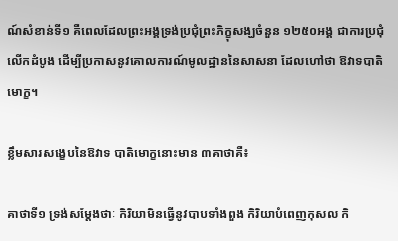ណ៍សំខាន់ទី១ គឺពេលដែលព្រះអង្គទ្រង់ប្រជុំព្រះភិក្ខុសង្ឃចំនួន ១២៥០អង្គ ជាការប្រជុំលើកដំបូង ដើម្បីប្រកាសនូវគោលការណ៍មូលដ្ឋាននៃសាសនា ដែលហៅថា ឱវាទបាតិមោក្ខ។

ខ្លឹមសារសង្ខេបនៃឱវាទ បាតិមោក្ខនោះមាន ៣គាថាគឺ៖

គាថាទី១ ទ្រង់សម្តែងថាៈ កិរិយាមិនធ្វើនូវបាបទាំងពួង កិរិយាបំពេញកុសល កិ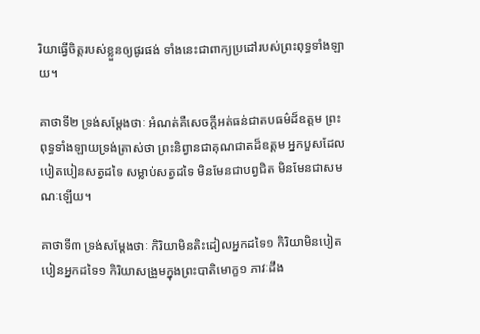រិយាធ្វើចិត្តរបស់ខ្លួនឲ្យផូរផង់ ទាំងនេះជាពាក្យប្រដៅរបស់ព្រះពុទ្ធទាំងឡាយ។

គាថាទី២ ទ្រង់សម្តែងថាៈ អំណត់គឺសេចក្តីអត់ធន់ជាតបធម៌ដ៏ឧត្តម ព្រះពុទ្ធទាំងឡាយទ្រង់ត្រាស់ថា ព្រះនិព្វានជាគុណជាតដ៏ឧត្តម អ្នកបួសដែលបៀតបៀនសត្វដទៃ សម្លាប់សត្វដទៃ មិនមែនជាបព្វជិត មិនមែនជាសមណៈឡើយ។

គាថាទី៣ ទ្រង់សម្តែងថាៈ កិរិយាមិនតិះដៀលអ្នកដទៃ១ កិរិយាមិនបៀតបៀនអ្នកដទៃ១ កិរិយាសង្រួមក្នុងព្រះបាតិមោក្ខ១ ភាវៈដឹង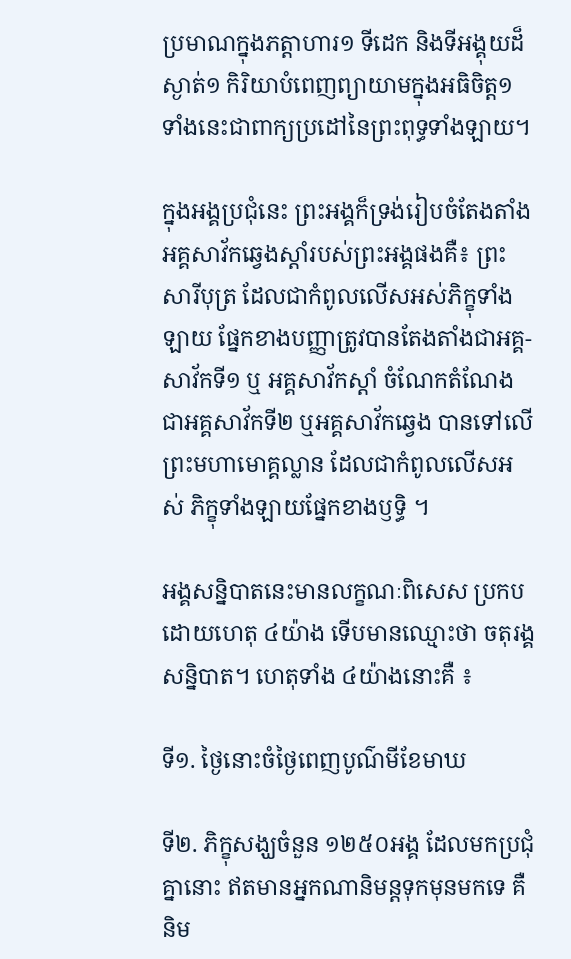ប្រមាណក្នុងភត្តាហារ១ ទីដេក និងទីអង្គុយដ៏ស្ងាត់១ កិរិយាបំពេញព្យាយាមក្នុងអធិចិត្ត១ ទាំងនេះជាពាក្យប្រដៅនៃព្រះពុទ្ធទាំងឡាយ។

ក្នុងអង្គប្រជុំនេះ ព្រះអង្គក៏ទ្រង់រៀបចំតែងតាំង អគ្គសាវ័កឆ្វេងស្តាំរបស់ព្រះអង្គផងគឺ៖ ព្រះសារីបុត្រ ដែលជាកំពូលលើសអស់ភិក្ខុទាំងឡាយ ផ្នែកខាងបញ្ញាត្រូវបានតែងតាំងជាអគ្គ-សាវ័កទី១ ឬ អគ្គសាវ័កស្តាំ ចំណែកតំណែងជាអគ្គសាវ័កទី២ ឬអគ្គសាវ័កឆ្វេង បានទៅលើព្រះមហាមោគ្គល្លាន ដែលជាកំពូលលើសអស់ ភិក្ខុទាំងឡាយផ្នែកខាងឫទ្ធិ ។

អង្គសន្និបាតនេះមានលក្ខណៈពិសេស ប្រកបដោយហេតុ ៤យ៉ាង ទើបមានឈ្មោះថា ចតុរង្គសន្និបាត។ ហេតុទាំង ៤យ៉ាងនោះគឺ ៖

ទី១. ថ្ងៃនោះចំថ្ងៃពេញបូណ៌មីខែមាឃ

ទី២. ភិក្ខុសង្ឃចំនួន ១២៥០អង្គ ដែលមកប្រជុំគ្នានោះ ឥតមានអ្នកណានិមន្តទុកមុនមកទេ គឺនិម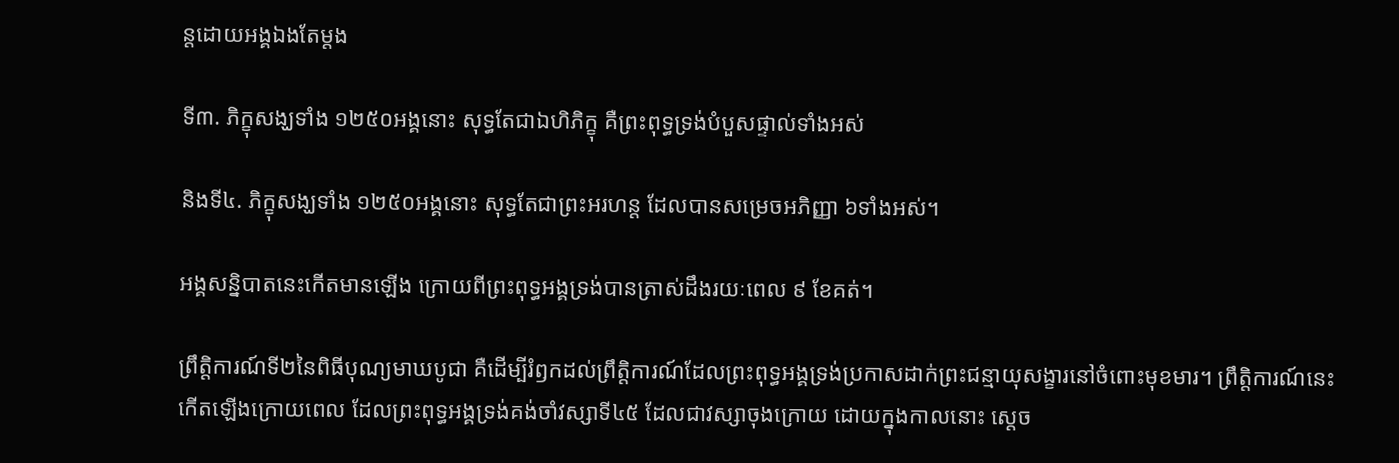ន្តដោយអង្គឯងតែម្តង

ទី៣. ភិក្ខុសង្ឃទាំង ១២៥០អង្គនោះ សុទ្ធតែជាឯហិភិក្ខុ គឺព្រះពុទ្ធទ្រង់បំបួសផ្ទាល់ទាំងអស់

និងទី៤. ភិក្ខុសង្ឃទាំង ១២៥០អង្គនោះ សុទ្ធតែជាព្រះអរហន្ត ដែលបានសម្រេចអភិញ្ញា ៦ទាំងអស់។

អង្គសន្និបាតនេះកើតមានឡើង ក្រោយពីព្រះពុទ្ធអង្គទ្រង់បានត្រាស់ដឹងរយៈពេល ៩ ខែគត់។

ព្រឹត្តិការណ៍ទី២នៃពិធីបុណ្យមាឃបូជា គឺដើម្បីរំឭកដល់ព្រឹត្តិការណ៍ដែលព្រះពុទ្ធអង្គទ្រង់ប្រកាសដាក់ព្រះជន្មាយុសង្ខារនៅចំពោះមុខមារ។ ព្រឹត្តិការណ៍នេះកើតឡើងក្រោយពេល ដែលព្រះពុទ្ធអង្គទ្រង់គង់ចាំវស្សាទី៤៥ ដែលជាវស្សាចុងក្រោយ ដោយក្នុងកាលនោះ ស្តេច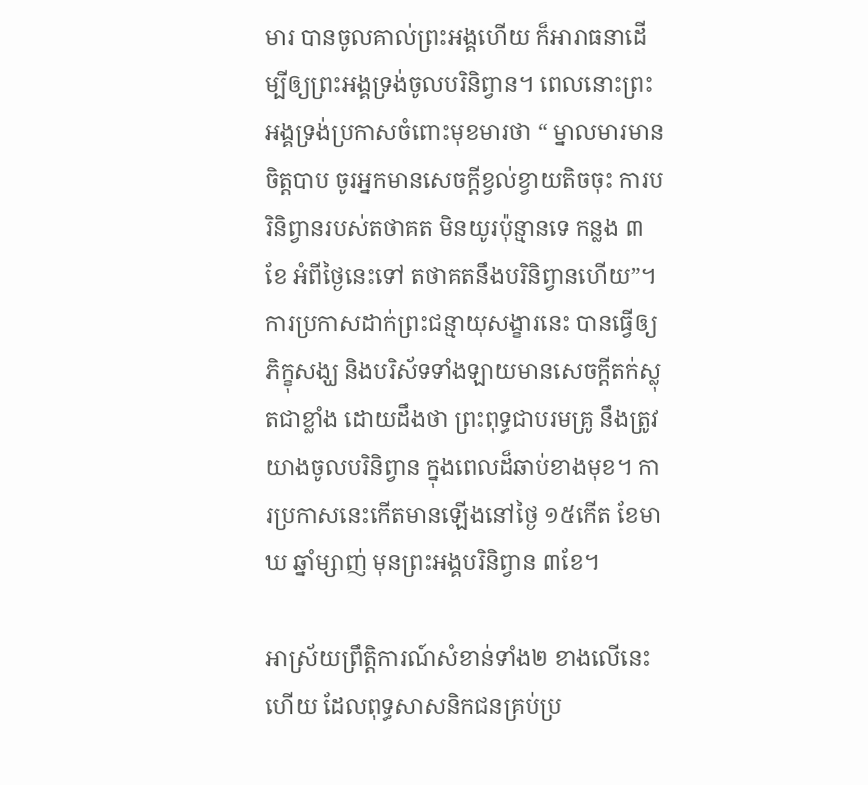មារ បានចូលគាល់ព្រះអង្គហើយ ក៏អារាធនាដើម្បីឲ្យព្រះអង្គទ្រង់ចូលបរិនិព្វាន។ ពេលនោះព្រះអង្គទ្រង់ប្រកាសចំពោះមុខមារថា “ ម្នាលមារមានចិត្តបាប ចូរអ្នកមានសេចក្តីខ្វល់ខ្វាយតិចចុះ ការបរិនិព្វានរបស់តថាគត មិនយូរប៉ុន្មានទេ កន្លង ៣ខែ អំពីថ្ងៃនេះទៅ តថាគតនឹងបរិនិព្វានហើយ”។ ការប្រកាសដាក់ព្រះជន្មាយុសង្ខារនេះ បានធ្វើឲ្យភិក្ខុសង្ឃ និងបរិស័ទទាំងឡាយមានសេចក្តីតក់ស្លុតជាខ្លាំង ដោយដឹងថា ព្រះពុទ្ធជាបរមគ្រូ នឹងត្រូវយាងចូលបរិនិព្វាន ក្នុងពេលដ៏ឆាប់ខាងមុខ។ ការប្រកាសនេះកើតមានឡើងនៅថ្ងៃ ១៥កើត ខែមាឃ ឆ្នាំម្សាញ់ មុនព្រះអង្គបរិនិព្វាន ៣ខែ។

អាស្រ័យព្រឹត្តិការណ៍សំខាន់ទាំង២ ខាងលើនេះហើយ ដែលពុទ្ធសាសនិកជនគ្រប់ប្រ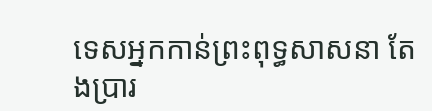ទេសអ្នកកាន់ព្រះពុទ្ធសាសនា តែងប្រារ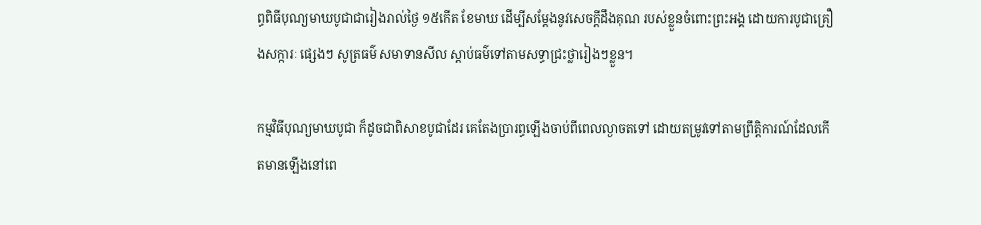ព្ធពិធីបុណ្យមាឃបូជាជារៀងរាល់ថ្ងៃ ១៥កើត ខែមាឃ ដើម្បីសម្តែងនូវសេចក្តីដឹងគុណ របស់ខ្លួនចំពោះព្រះអង្គ ដោយការបូជាគ្រឿងសក្ការៈ ផ្សេងៗ សូត្រធម៌ សមាទានសីល ស្តាប់ធម៌ទៅតាមសទ្ធាជ្រះថ្លារៀងៗខ្លួន។

កម្មវិធីបុណ្យមាឃបូជា ក៏ដូចជាពិសាខបូជាដែរ គេតែងប្រារព្ធឡើងចាប់ពីពេលល្ងាចតទៅ ដោយតម្រូវទៅតាមព្រឹត្តិការណ៍ដែលកើតមានឡើងនៅពេ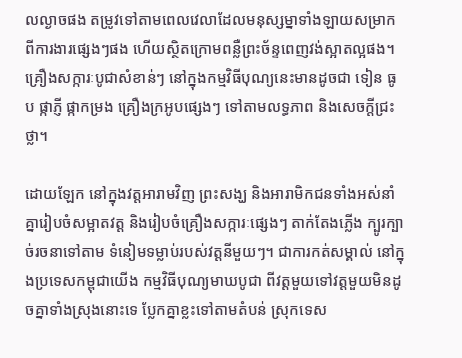លល្ងាចផង តម្រូវទៅតាមពេលវេលាដែលមនុស្សម្នាទាំងឡាយសម្រាកពីការងារផ្សេងៗផង ហើយស្ថិតក្រោមពន្លឺព្រះច័ន្ទពេញវង់ស្អាតល្អផង។ គ្រឿងសក្ការៈបូជាសំខាន់ៗ នៅក្នុងកម្មវិធីបុណ្យនេះមានដូចជា ទៀន ធូប ផ្កាភ្ញី ផ្កាកម្រង គ្រឿងក្រអូបផ្សេងៗ ទៅតាមលទ្ធភាព និងសេចក្តីជ្រះថ្លា។

ដោយឡែក នៅក្នុងវត្តអារាមវិញ ព្រះសង្ឃ និងអារាមិកជនទាំងអស់នាំគ្នារៀបចំសម្អាតវត្ត និងរៀបចំគ្រឿងសក្ការៈផ្សេងៗ តាក់តែងភ្លើង ក្បូរក្បាច់រចនាទៅតាម ទំនៀមទម្លាប់របស់វត្តនីមួយៗ។ ជាការកត់សម្គាល់ នៅក្នុងប្រទេសកម្ពុជាយើង កម្មវិធីបុណ្យមាឃបូជា ពីវត្តមួយទៅវត្តមួយមិនដូចគ្នាទាំងស្រុងនោះទេ ប្លែកគ្នាខ្លះទៅតាមតំបន់ ស្រុកទេស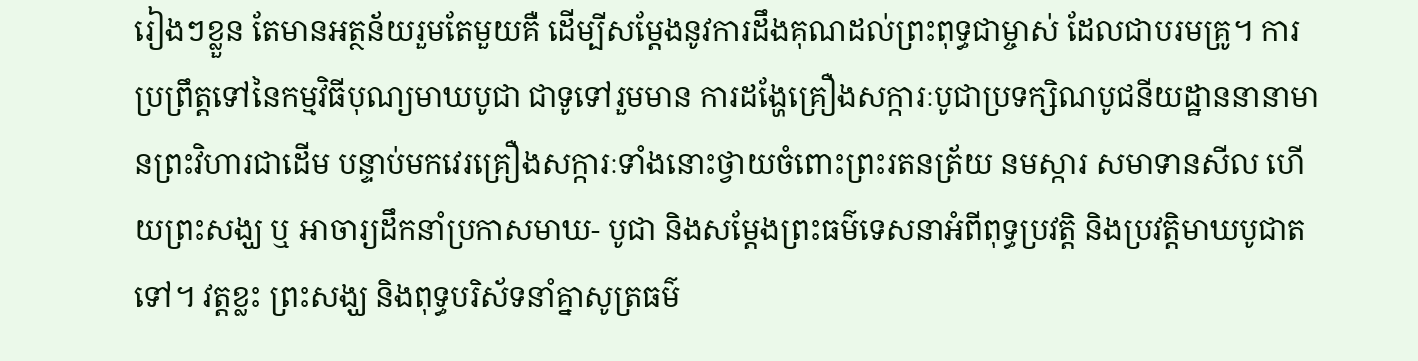រៀងៗខ្លួន តែមានអត្ថន័យរួមតែមួយគឺ ដើម្បីសម្តែងនូវការដឹងគុណដល់ព្រះពុទ្ធជាម្ចាស់ ដែលជាបរមគ្រូ។ ការប្រព្រឹត្តទៅនៃកម្មវិធីបុណ្យមាឃបូជា ជាទូទៅរួមមាន ការដង្ហែគ្រឿងសក្ការៈបូជាប្រទក្សិណបូជនីយដ្ឋាននានាមានព្រះវិហារជាដើម បន្ទាប់មកវេរគ្រឿងសក្ការៈទាំងនោះថ្វាយចំពោះព្រះរតនត្រ័យ នមស្ការ សមាទានសីល ហើយព្រះសង្ឃ ឬ អាចារ្យដឹកនាំប្រកាសមាឃ- បូជា និងសម្តែងព្រះធម៌ទេសនាអំពីពុទ្ធប្រវត្តិ និងប្រវត្តិមាឃបូជាតទៅ។ វត្តខ្លះ ព្រះសង្ឃ និងពុទ្ធបរិស័ទនាំគ្នាសូត្រធម៌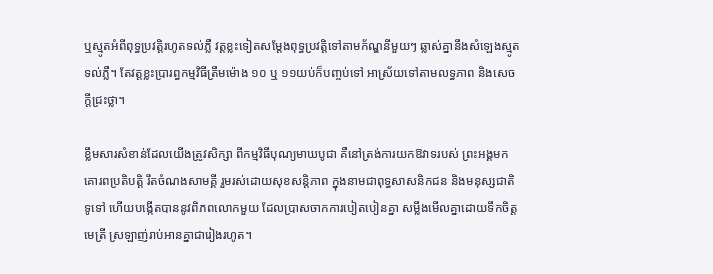ឬស្មូតអំពីពុទ្ធប្រវត្តិរហូតទល់ភ្លឺ វត្តខ្លះទៀតសម្តែងពុទ្ធប្រវត្តិទៅតាមក័ណ្ឌនីមួយៗ ឆ្លាស់គ្នានឹងសំឡេងស្មូតទល់ភ្លឺ។ តែវត្តខ្លះប្រារព្ធកម្មវិធីត្រឹមម៉ោង ១០ ឬ ១១យប់ក៏បញ្ចប់ទៅ អាស្រ័យទៅតាមលទ្ធភាព និងសេចក្តីជ្រះថ្លា។

ខ្លឹមសារសំខាន់ដែលយើងត្រូវសិក្សា ពីកម្មវិធីបុណ្យមាឃបូជា គឺនៅត្រង់ការយកឱវាទរបស់ ព្រះអង្គមកគោរពប្រតិបត្តិ រឹតចំណងសាមគ្គី រួមរស់ដោយសុខសន្តិភាព ក្នុងនាមជាពុទ្ធសាសនិកជន និងមនុស្សជាតិទូទៅ ហើយបង្កើតបាននូវពិភពលោកមួយ ដែលប្រាសចាកការបៀតបៀនគ្នា សម្លឹងមើលគ្នាដោយទឹកចិត្តមេត្រី ស្រឡាញ់រាប់អានគ្នាជារៀងរហូត។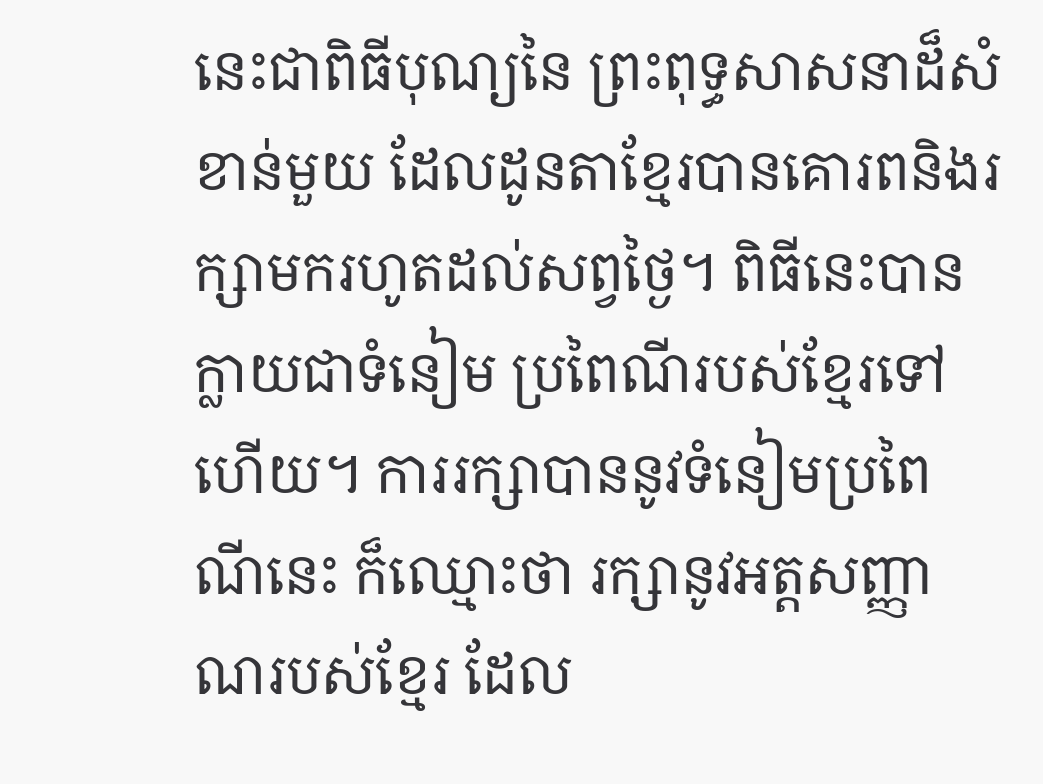នេះជាពិធីបុណ្យនៃ ព្រះពុទ្ធសាសនាដ៏សំខាន់មួយ ដែលដូនតាខ្មែរបានគោរពនិងរក្សាមករហូតដល់សព្វថ្ងៃ។ ពិធីនេះបានក្លាយជាទំនៀម ប្រពៃណីរបស់ខ្មែរទៅហើយ។ ការរក្សាបាននូវទំនៀមប្រពៃណីនេះ ក៏ឈ្មោះថា រក្សានូវអត្តសញ្ញាណរបស់ខ្មែរ ដែល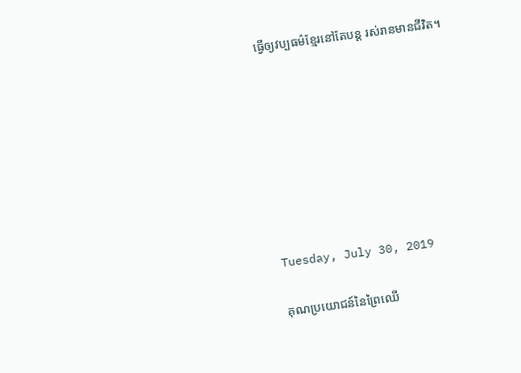ធ្វើឲ្យវប្បធម៌ខ្មែរនៅតែបន្ត រស់រានមានជីវិត។








Tuesday, July 30, 2019

គុណប្រយោជន៍នៃព្រៃឈើ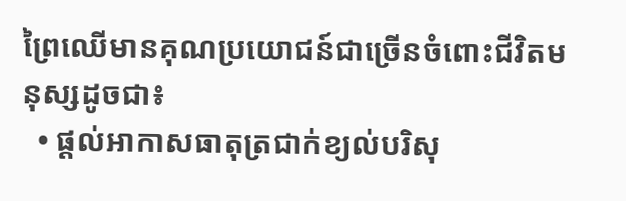ព្រៃឈើមានគុណប្រយោជន៍ជាច្រើនចំពោះជីវិតមនុស្សដូចជា៖
  • ផ្តល់អាកាសធាតុត្រជាក់ខ្យល់បរិសុ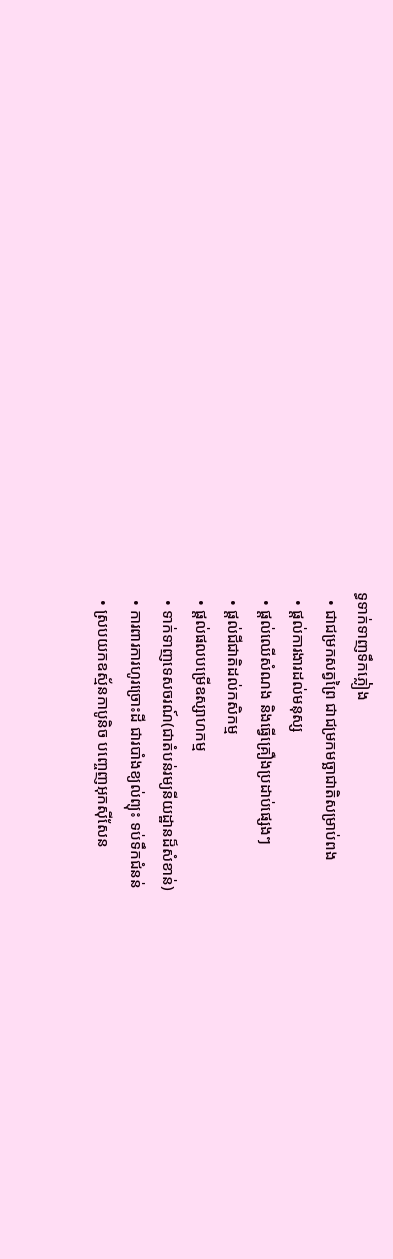ទ្ធទាក់ទាញទឹកភ្លៀង
  • ជាជម្រកសត្វព្រៃ ជាជម្រកមច្ឆាជាតិសម្រាប់ពង
  • ផ្តល់ការងារដល់មនុស្ស
  • ផ្តល់ឈើសំណង និងធ្វើគ្រឿងប្រដាប់ផ្សេងៗ
  • ផ្តល់ជីជាតិដល់កសិកម្ម
  • ផ្តល់ផលបម្រើឧស្សាហកម្ម
  • ទាក់ទាញទេសចរណ៍(ជាតំបន់រម្យនីយដ្ឋានដ៏សំខាន់)
  • ការពារការហូរច្រោះដី ជារបាំងខ្យល់ព្យុះ ទប់ទឹកជំនន់
  • ស្របយកឧស្ម័នកាបូនិច បញ្ចេញអុកស៊ីសែន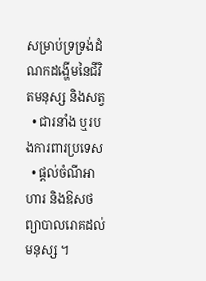សម្រាប់ទ្រទ្រង់ដំណកដង្ហើមនៃជីវិតមនុស្ស និងសត្វ
  • ជារនាំង ឬរបងការពារប្រទេស
  • ផ្តល់ចំណីអាហារ និងឱសថព្យាបាលរោគដល់មនុស្ស ។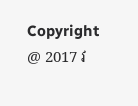Copyright @ 2017 វ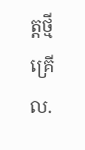ត្តថ្មីគ្រើល.